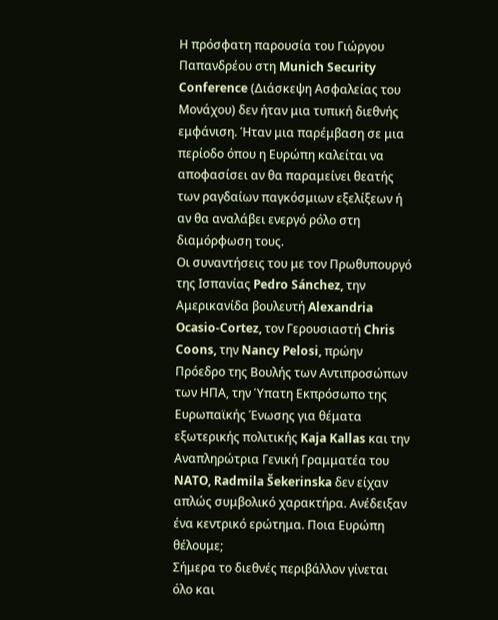Η πρόσφατη παρουσία του Γιώργου Παπανδρέου στη Munich Security Conference (Διάσκεψη Ασφαλείας του Μονάχου) δεν ήταν μια τυπική διεθνής εμφάνιση. Ήταν μια παρέμβαση σε μια περίοδο όπου η Ευρώπη καλείται να αποφασίσει αν θα παραμείνει θεατής των ραγδαίων παγκόσμιων εξελίξεων ή αν θα αναλάβει ενεργό ρόλο στη διαμόρφωση τους.
Οι συναντήσεις του με τον Πρωθυπουργό της Ισπανίας Pedro Sánchez, την Αμερικανίδα βουλευτή Alexandria Ocasio-Cortez, τον Γερουσιαστή Chris Coons, την Nancy Pelosi, πρώην Πρόεδρο της Βουλής των Αντιπροσώπων των ΗΠΑ, την Ύπατη Εκπρόσωπο της Ευρωπαϊκής Ένωσης για θέματα εξωτερικής πολιτικής Kaja Kallas και την Αναπληρώτρια Γενική Γραμματέα του NATO, Radmila Šekerinska δεν είχαν απλώς συμβολικό χαρακτήρα. Ανέδειξαν ένα κεντρικό ερώτημα. Ποια Ευρώπη θέλουμε;
Σήμερα το διεθνές περιβάλλον γίνεται όλο και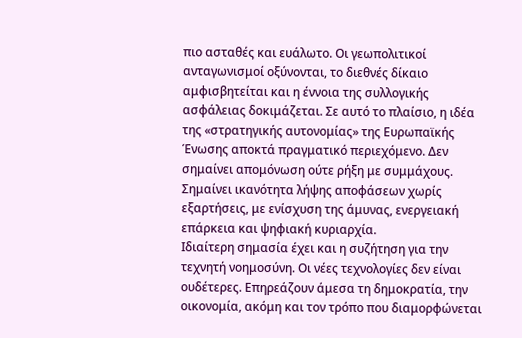πιο ασταθές και ευάλωτο. Οι γεωπολιτικοί ανταγωνισμοί οξύνονται, το διεθνές δίκαιο αμφισβητείται και η έννοια της συλλογικής ασφάλειας δοκιμάζεται. Σε αυτό το πλαίσιο, η ιδέα της «στρατηγικής αυτονομίας» της Ευρωπαϊκής Ένωσης αποκτά πραγματικό περιεχόμενο. Δεν σημαίνει απομόνωση ούτε ρήξη με συμμάχους. Σημαίνει ικανότητα λήψης αποφάσεων χωρίς εξαρτήσεις, με ενίσχυση της άμυνας, ενεργειακή επάρκεια και ψηφιακή κυριαρχία.
Ιδιαίτερη σημασία έχει και η συζήτηση για την τεχνητή νοημοσύνη. Οι νέες τεχνολογίες δεν είναι ουδέτερες. Επηρεάζουν άμεσα τη δημοκρατία, την οικονομία, ακόμη και τον τρόπο που διαμορφώνεται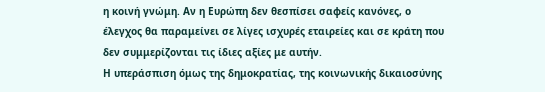η κοινή γνώμη. Αν η Ευρώπη δεν θεσπίσει σαφείς κανόνες, ο έλεγχος θα παραμείνει σε λίγες ισχυρές εταιρείες και σε κράτη που δεν συμμερίζονται τις ίδιες αξίες με αυτήν.
Η υπεράσπιση όμως της δημοκρατίας, της κοινωνικής δικαιοσύνης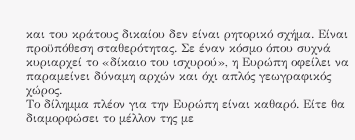και του κράτους δικαίου δεν είναι ρητορικό σχήμα. Είναι προϋπόθεση σταθερότητας. Σε έναν κόσμο όπου συχνά κυριαρχεί το «δίκαιο του ισχυρού», η Ευρώπη οφείλει να παραμείνει δύναμη αρχών και όχι απλός γεωγραφικός χώρος.
Το δίλημμα πλέον για την Ευρώπη είναι καθαρό. Είτε θα διαμορφώσει το μέλλον της με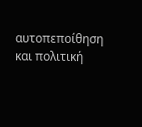αυτοπεποίθηση και πολιτική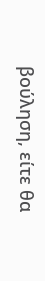βούληση, είτε θα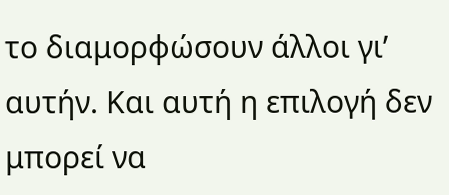το διαμορφώσουν άλλοι γι’ αυτήν. Και αυτή η επιλογή δεν μπορεί να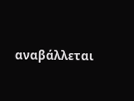αναβάλλεται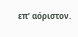επ’ αόριστον.